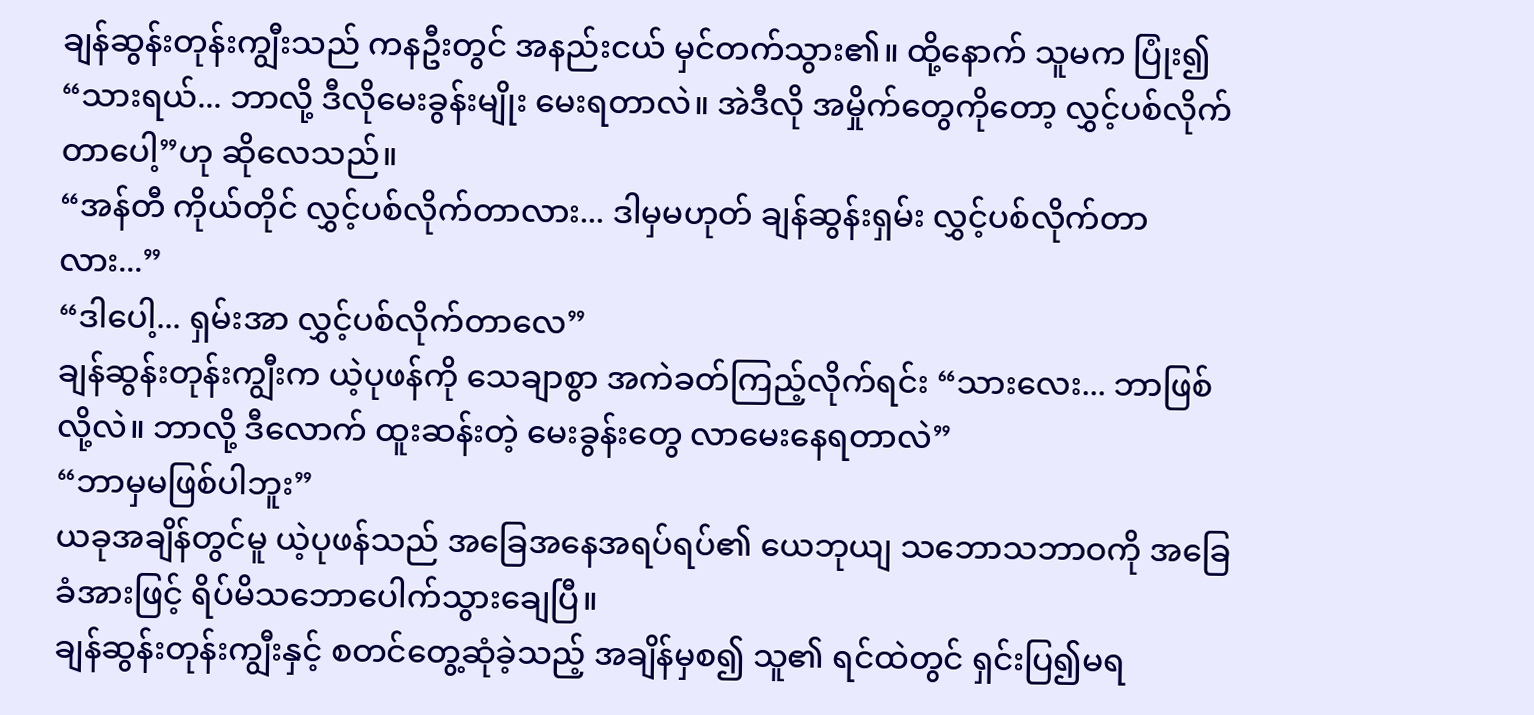ချန်ဆွန်းတုန်းကျွီးသည် ကနဦးတွင် အနည်းငယ် မှင်တက်သွား၏။ ထို့နောက် သူမက ပြုံး၍ “သားရယ်... ဘာလို့ ဒီလိုမေးခွန်းမျိုး မေးရတာလဲ။ အဲဒီလို အမှိုက်တွေကိုတော့ လွှင့်ပစ်လိုက်တာပေါ့”ဟု ဆိုလေသည်။
“အန်တီ ကိုယ်တိုင် လွှင့်ပစ်လိုက်တာလား... ဒါမှမဟုတ် ချန်ဆွန်းရှမ်း လွှင့်ပစ်လိုက်တာလား...”
“ဒါပေါ့... ရှမ်းအာ လွှင့်ပစ်လိုက်တာလေ”
ချန်ဆွန်းတုန်းကျွီးက ယဲ့ပုဖန်ကို သေချာစွာ အကဲခတ်ကြည့်လိုက်ရင်း “သားလေး... ဘာဖြစ်လို့လဲ။ ဘာလို့ ဒီလောက် ထူးဆန်းတဲ့ မေးခွန်းတွေ လာမေးနေရတာလဲ”
“ဘာမှမဖြစ်ပါဘူး”
ယခုအချိန်တွင်မူ ယဲ့ပုဖန်သည် အခြေအနေအရပ်ရပ်၏ ယေဘုယျ သဘောသဘာဝကို အခြေခံအားဖြင့် ရိပ်မိသဘောပေါက်သွားချေပြီ။
ချန်ဆွန်းတုန်းကျွီးနှင့် စတင်တွေ့ဆုံခဲ့သည့် အချိန်မှစ၍ သူ၏ ရင်ထဲတွင် ရှင်းပြ၍မရ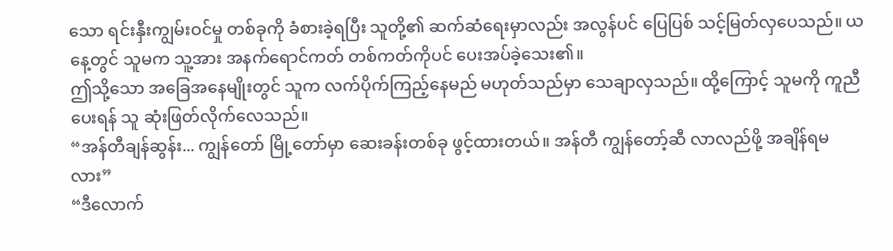သော ရင်းနှီးကျွမ်းဝင်မှု တစ်ခုကို ခံစားခဲ့ရပြီး သူတို့၏ ဆက်ဆံရေးမှာလည်း အလွန်ပင် ပြေပြစ် သင့်မြတ်လှပေသည်။ ယနေ့တွင် သူမက သူ့အား အနက်ရောင်ကတ် တစ်ကတ်ကိုပင် ပေးအပ်ခဲ့သေး၏။
ဤသို့သော အခြေအနေမျိုးတွင် သူက လက်ပိုက်ကြည့်နေမည် မဟုတ်သည်မှာ သေချာလှသည်။ ထို့ကြောင့် သူမကို ကူညီပေးရန် သူ ဆုံးဖြတ်လိုက်လေသည်။
“အန်တီချန်ဆွန်း... ကျွန်တော် မြို့တော်မှာ ဆေးခန်းတစ်ခု ဖွင့်ထားတယ်။ အန်တီ ကျွန်တော့်ဆီ လာလည်ဖို့ အချိန်ရမလား”
“ဒီလောက်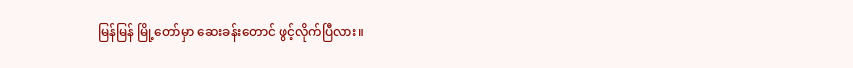မြန်မြန် မြို့တော်မှာ ဆေးခန်းတောင် ဖွင့်လိုက်ပြီလား။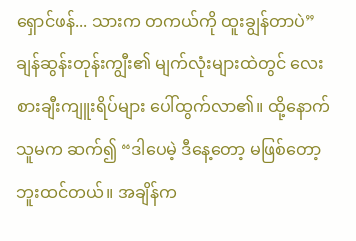ရှောင်ဖန်... သားက တကယ်ကို ထူးချွန်တာပဲ”
ချန်ဆွန်းတုန်းကျွီး၏ မျက်လုံးများထဲတွင် လေးစားချီးကျူးရိပ်များ ပေါ်ထွက်လာ၏။ ထို့နောက် သူမက ဆက်၍ “ဒါပေမဲ့ ဒီနေ့တော့ မဖြစ်တော့ဘူးထင်တယ်။ အချိန်က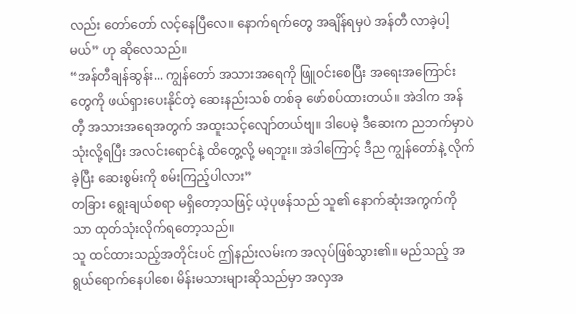လည်း တော်တော် လင့်နေပြီလေ။ နောက်ရက်တွေ အချိန်ရမှပဲ အန်တီ လာခဲ့ပါ့မယ်” ဟု ဆိုလေသည်။
“အန်တီချန်ဆွန်း... ကျွန်တော် အသားအရေကို ဖြူဝင်းစေပြီး အရေးအကြောင်းတွေကို ဖယ်ရှားပေးနိုင်တဲ့ ဆေးနည်းသစ် တစ်ခု ဖော်စပ်ထားတယ်။ အဲဒါက အန်တီ့ အသားအရေအတွက် အထူးသင့်လျော်တယ်ဗျ။ ဒါပေမဲ့ ဒီဆေးက ညဘက်မှာပဲ သုံးလို့ရပြီး အလင်းရောင်နဲ့ ထိတွေ့လို့ မရဘူး။ အဲဒါကြောင့် ဒီည ကျွန်တော်နဲ့ လိုက်ခဲ့ပြီး ဆေးစွမ်းကို စမ်းကြည့်ပါလား”
တခြား ရွေးချယ်စရာ မရှိတော့သဖြင့် ယဲ့ပုဖန်သည် သူ၏ နောက်ဆုံးအကွက်ကိုသာ ထုတ်သုံးလိုက်ရတော့သည်။
သူ ထင်ထားသည့်အတိုင်းပင် ဤနည်းလမ်းက အလုပ်ဖြစ်သွား၏။ မည်သည့် အရွယ်ရောက်နေပါစေ၊ မိန်းမသားများဆိုသည်မှာ အလှအ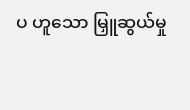ပ ဟူသော မြှူဆွယ်မှု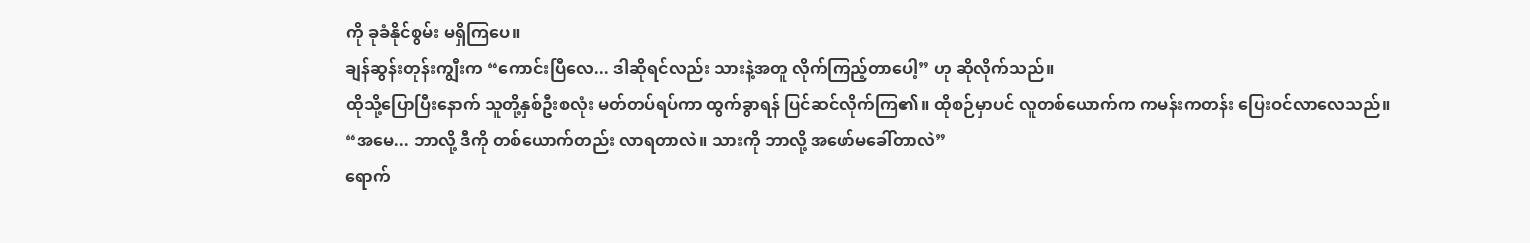ကို ခုခံနိုင်စွမ်း မရှိကြပေ။
ချန်ဆွန်းတုန်းကျွီးက “ကောင်းပြီလေ... ဒါဆိုရင်လည်း သားနဲ့အတူ လိုက်ကြည့်တာပေါ့” ဟု ဆိုလိုက်သည်။
ထိုသို့ပြောပြီးနောက် သူတို့နှစ်ဦးစလုံး မတ်တပ်ရပ်ကာ ထွက်ခွာရန် ပြင်ဆင်လိုက်ကြ၏။ ထိုစဉ်မှာပင် လူတစ်ယောက်က ကမန်းကတန်း ပြေးဝင်လာလေသည်။
“အမေ... ဘာလို့ ဒီကို တစ်ယောက်တည်း လာရတာလဲ။ သားကို ဘာလို့ အဖော်မခေါ်တာလဲ”
ရောက်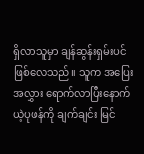ရှိလာသူမှာ ချန်ဆွန်းရှမ်းပင် ဖြစ်လေသည်။ သူက အပြေးအလွှား ရောက်လာပြီးနောက် ယဲ့ပုဖန်ကို ချက်ချင်း မြင်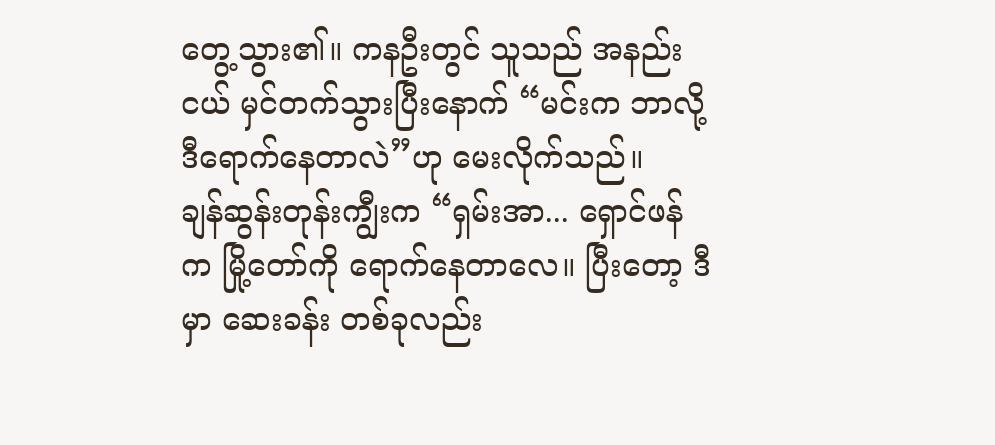တွေ့သွား၏။ ကနဦးတွင် သူသည် အနည်းငယ် မှင်တက်သွားပြီးနောက် “မင်းက ဘာလို့ ဒီရောက်နေတာလဲ”ဟု မေးလိုက်သည်။
ချန်ဆွန်းတုန်းကျွီးက “ရှမ်းအာ... ရှောင်ဖန်က မြို့တော်ကို ရောက်နေတာလေ။ ပြီးတော့ ဒီမှာ ဆေးခန်း တစ်ခုလည်း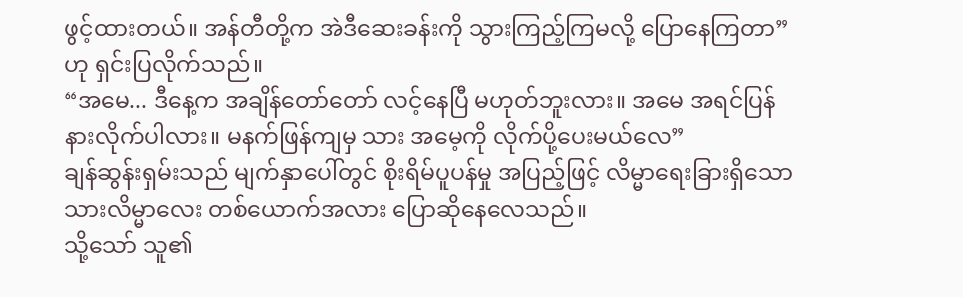ဖွင့်ထားတယ်။ အန်တီတို့က အဲဒီဆေးခန်းကို သွားကြည့်ကြမလို့ ပြောနေကြတာ” ဟု ရှင်းပြလိုက်သည်။
“အမေ... ဒီနေ့က အချိန်တော်တော် လင့်နေပြီ မဟုတ်ဘူးလား။ အမေ အရင်ပြန်နားလိုက်ပါလား။ မနက်ဖြန်ကျမှ သား အမေ့ကို လိုက်ပို့ပေးမယ်လေ”
ချန်ဆွန်းရှမ်းသည် မျက်နှာပေါ်တွင် စိုးရိမ်ပူပန်မှု အပြည့်ဖြင့် လိမ္မာရေးခြားရှိသော သားလိမ္မာလေး တစ်ယောက်အလား ပြောဆိုနေလေသည်။
သို့သော် သူ၏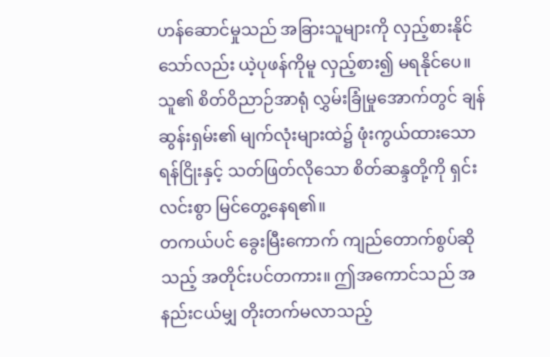ဟန်ဆောင်မှုသည် အခြားသူများကို လှည့်စားနိုင်သော်လည်း ယဲ့ပုဖန်ကိုမူ လှည့်စား၍ မရနိုင်ပေ။ သူ၏ စိတ်ဝိညာဉ်အာရုံ လွှမ်းခြုံမှုအောက်တွင် ချန်ဆွန်းရှမ်း၏ မျက်လုံးများထဲ၌ ဖုံးကွယ်ထားသော ရန်ငြိုးနှင့် သတ်ဖြတ်လိုသော စိတ်ဆန္ဒတို့ကို ရှင်းလင်းစွာ မြင်တွေ့နေရ၏။
တကယ်ပင် ခွေးမြီးကောက် ကျည်တောက်စွပ်ဆိုသည့် အတိုင်းပင်တကား။ ဤအကောင်သည် အနည်းငယ်မျှ တိုးတက်မလာသည့်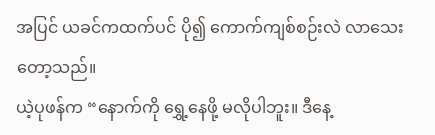အပြင် ယခင်ကထက်ပင် ပို၍ ကောက်ကျစ်စဉ်းလဲ လာသေးတော့သည်။
ယဲ့ပုဖန်က “နောက်ကို ရွှေ့နေဖို့ မလိုပါဘူး။ ဒီနေ့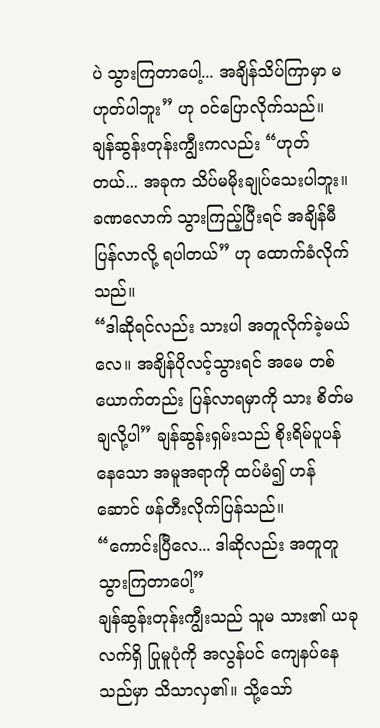ပဲ သွားကြတာပေါ့... အချိန်သိပ်ကြာမှာ မဟုတ်ပါဘူး” ဟု ဝင်ပြောလိုက်သည်။
ချန်ဆွန်းတုန်းကျွီးကလည်း “ဟုတ်တယ်... အခုက သိပ်မမိုးချုပ်သေးပါဘူး။ ခဏလောက် သွားကြည့်ပြီးရင် အချိန်မီ ပြန်လာလို့ ရပါတယ်” ဟု ထောက်ခံလိုက်သည်။
“ဒါဆိုရင်လည်း သားပါ အတူလိုက်ခဲ့မယ်လေ။ အချိန်ပိုလင့်သွားရင် အမေ တစ်ယောက်တည်း ပြန်လာရမှာကို သား စိတ်မချလို့ပါ” ချန်ဆွန်းရှမ်းသည် စိုးရိမ်ပူပန်နေသော အမူအရာကို ထပ်မံ၍ ဟန်ဆောင် ဖန်တီးလိုက်ပြန်သည်။
“ကောင်းပြီလေ... ဒါဆိုလည်း အတူတူ သွားကြတာပေါ့”
ချန်ဆွန်းတုန်းကျွီးသည် သူမ သား၏ ယခု လက်ရှိ ပြုမူပုံကို အလွန်ပင် ကျေနပ်နေသည်မှာ သိသာလှ၏။ သို့သော်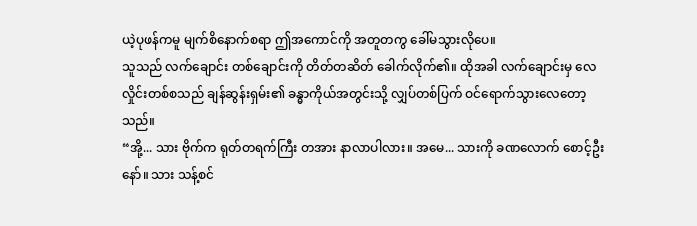ယဲ့ပုဖန်ကမူ မျက်စိနောက်စရာ ဤအကောင်ကို အတူတကွ ခေါ်မသွားလိုပေ။
သူသည် လက်ချောင်း တစ်ချောင်းကို တိတ်တဆိတ် ခေါက်လိုက်၏။ ထိုအခါ လက်ချောင်းမှ လေလှိုင်းတစ်စသည် ချန်ဆွန်းရှမ်း၏ ခန္ဓာကိုယ်အတွင်းသို့ လျှပ်တစ်ပြက် ဝင်ရောက်သွားလေတော့သည်။
“အို့... သား ဗိုက်က ရုတ်တရက်ကြီး တအား နာလာပါလား။ အမေ... သားကို ခဏလောက် စောင့်ဦးနော်။ သား သန့်စင်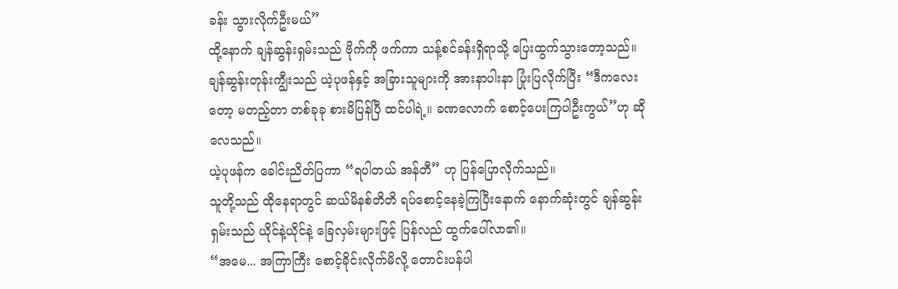ခန်း သွားလိုက်ဦးမယ်”
ထို့နောက် ချန်ဆွန်းရှမ်းသည် ဗိုက်ကို ဖက်ကာ သန့်စင်ခန်းရှိရာသို့ ပြေးထွက်သွားတော့သည်။
ချန်ဆွန်းတုန်းကျွီးသည် ယဲ့ပုဖန်နှင့် အခြားသူများကို အားနာပါးနာ ပြုံးပြလိုက်ပြီး “ဒီကလေးတော့ မတည့်တာ တစ်ခုခု စားမိပြန်ပြီ ထင်ပါရဲ့။ ခဏလောက် စောင့်ပေးကြပါဦးကွယ်”ဟု ဆိုလေသည်။
ယဲ့ပုဖန်က ခေါင်းညိတ်ပြကာ “ရပါတယ် အန်တီ” ဟု ပြန်ပြောလိုက်သည်။
သူတို့သည် ထိုနေရာတွင် ဆယ်မိနစ်တိတိ ရပ်စောင့်နေခဲ့ကြပြီးနောက် နောက်ဆုံးတွင် ချန်ဆွန်းရှမ်းသည် ယိုင်နဲ့ယိုင်နဲ့ ခြေလှမ်းများဖြင့် ပြန်လည် ထွက်ပေါ်လာ၏။
“အမေ... အကြာကြီး စောင့်ခိုင်းလိုက်မိလို့ တောင်းပန်ပါ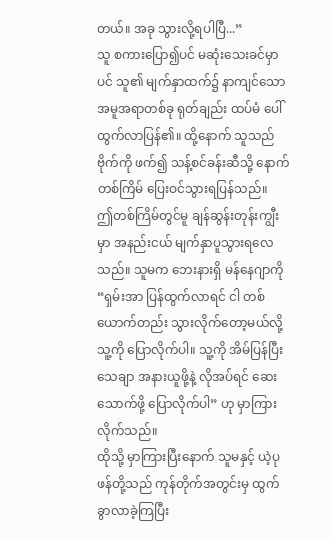တယ်။ အခု သွားလို့ရပါပြီ...”
သူ စကားပြော၍ပင် မဆုံးသေးခင်မှာပင် သူ၏ မျက်နှာထက်၌ နာကျင်သော အမူအရာတစ်ခု ရုတ်ချည်း ထပ်မံ ပေါ်ထွက်လာပြန်၏။ ထို့နောက် သူသည် ဗိုက်ကို ဖက်၍ သန့်စင်ခန်းဆီသို့ နောက်တစ်ကြိမ် ပြေးဝင်သွားရပြန်သည်။
ဤတစ်ကြိမ်တွင်မူ ချန်ဆွန်းတုန်းကျွီးမှာ အနည်းငယ် မျက်နှာပူသွားရလေသည်။ သူမက ဘေးနားရှိ မန်နေဂျာကို “ရှမ်းအာ ပြန်ထွက်လာရင် ငါ တစ်ယောက်တည်း သွားလိုက်တော့မယ်လို့ သူ့ကို ပြောလိုက်ပါ။ သူ့ကို အိမ်ပြန်ပြီး သေချာ အနားယူဖို့နဲ့ လိုအပ်ရင် ဆေးသောက်ဖို့ ပြောလိုက်ပါ” ဟု မှာကြားလိုက်သည်။
ထိုသို့ မှာကြားပြီးနောက် သူမနှင့် ယဲ့ပုဖန်တို့သည် ကုန်တိုက်အတွင်းမှ ထွက်ခွာလာခဲ့ကြပြီး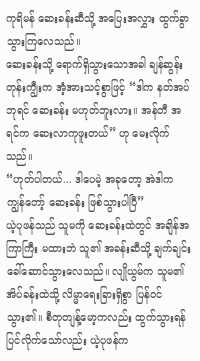ကုရိမန် ဆေးခန်းဆီသို့ အပြေးအလွှား ထွက်ခွာသွားကြလေသည်။
ဆေးခန်းသို့ ရောက်ရှိသွားသောအခါ ချန်ဆွန်းတုန်းကျွီးက အံ့အားသင့်စွာဖြင့် “ဒါက နတ်အပ်ဘုရင် ဆေးခန်း မဟုတ်ဘူးလား။ အန်တီ အရင်က ဆေးလာကုဖူးတယ်” ဟု မေးလိုက်သည်။
“ဟုတ်ပါတယ်... ဒါပေမဲ့ အခုတော့ အဲဒါက ကျွန်တော့် ဆေးခန်း ဖြစ်သွားပါပြီ”
ယဲ့ပုဖန်သည် သူမကို ဆေးခန်းထဲတွင် အချိန်အကြာကြီး မထားဘဲ သူ၏ အခန်းဆီသို့ ချက်ချင်း ခေါ်ဆောင်သွားလေသည်။ လျိုယွမ်က သူမ၏ အိပ်ခန်းထဲသို့ လိမ္မာရေးခြားရှိစွာ ပြန်ဝင်သွား၏။ စီတုတျန့်မော့ကလည်း ထွက်သွားရန် ပြင်လိုက်သော်လည်း ယဲ့ပုဖန်က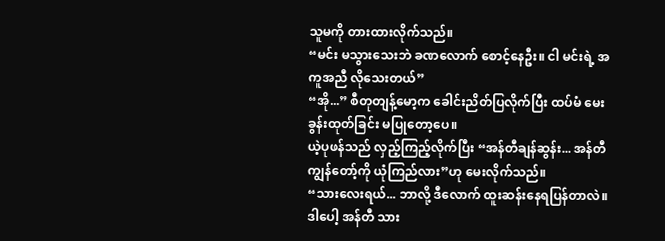သူမကို တားထားလိုက်သည်။
“မင်း မသွားသေးဘဲ ခဏလောက် စောင့်နေဦး။ ငါ မင်းရဲ့ အကူအညီ လိုသေးတယ်”
“အို...” စီတုတျန့်မော့က ခေါင်းညိတ်ပြလိုက်ပြီး ထပ်မံ မေးခွန်းထုတ်ခြင်း မပြုတော့ပေ။
ယဲ့ပုဖန်သည် လှည့်ကြည့်လိုက်ပြီး “အန်တီချန်ဆွန်း... အန်တီ ကျွန်တော့်ကို ယုံကြည်လား”ဟု မေးလိုက်သည်။
“သားလေးရယ်... ဘာလို့ ဒီလောက် ထူးဆန်းနေရပြန်တာလဲ။ ဒါပေါ့ အန်တီ သား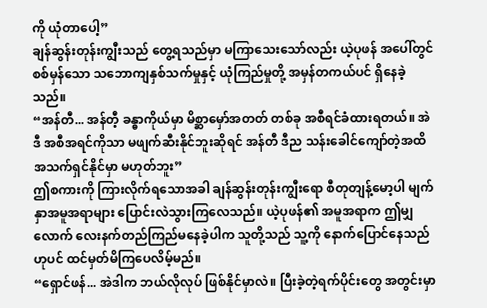ကို ယုံတာပေါ့”
ချန်ဆွန်းတုန်းကျွီးသည် တွေ့ရသည်မှာ မကြာသေးသော်လည်း ယဲ့ပုဖန် အပေါ်တွင် စစ်မှန်သော သဘောကျနှစ်သက်မှုနှင့် ယုံကြည်မှုတို့ အမှန်တကယ်ပင် ရှိနေခဲ့သည်။
“အန်တီ... အန်တီ့ ခန္ဓာကိုယ်မှာ မိစ္ဆာမှော်အတတ် တစ်ခု အစီရင်ခံထားရတယ်။ အဲဒီ အစီအရင်ကိုသာ မဖျက်ဆီးနိုင်ဘူးဆိုရင် အန်တီ ဒီည သန်းခေါင်ကျော်တဲ့အထိ အသက်ရှင်နိုင်မှာ မဟုတ်ဘူး”
ဤစကားကို ကြားလိုက်ရသောအခါ ချန်ဆွန်းတုန်းကျွီးရော စီတုတျန့်မော့ပါ မျက်နှာအမူအရာများ ပြောင်းလဲသွားကြလေသည်။ ယဲ့ပုဖန်၏ အမူအရာက ဤမျှလောက် လေးနက်တည်ကြည်မနေခဲ့ပါက သူတို့သည် သူ့ကို နောက်ပြောင်နေသည်ဟုပင် ထင်မှတ်မိကြပေလိမ့်မည်။
“ရှောင်ဖန်... အဲဒါက ဘယ်လိုလုပ် ဖြစ်နိုင်မှာလဲ။ ပြီးခဲ့တဲ့ရက်ပိုင်းတွေ အတွင်းမှာ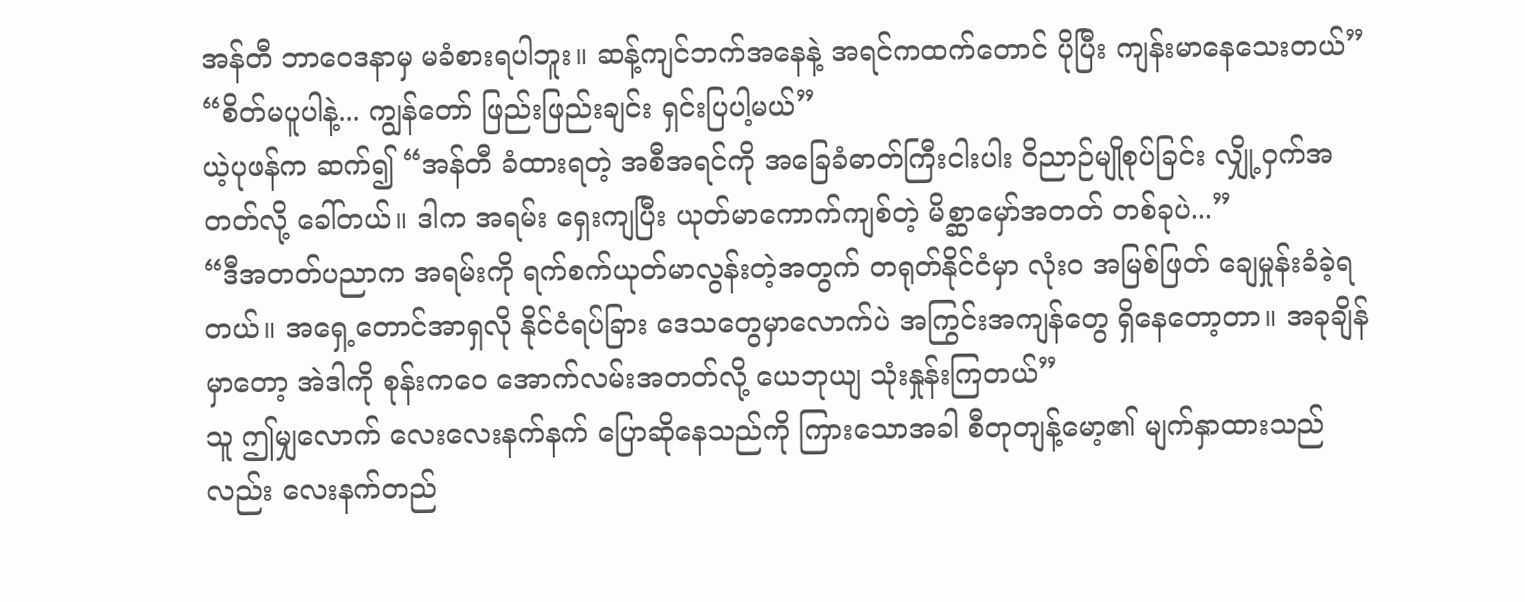အန်တီ ဘာဝေဒနာမှ မခံစားရပါဘူး။ ဆန့်ကျင်ဘက်အနေနဲ့ အရင်ကထက်တောင် ပိုပြီး ကျန်းမာနေသေးတယ်”
“စိတ်မပူပါနဲ့... ကျွန်တော် ဖြည်းဖြည်းချင်း ရှင်းပြပါ့မယ်”
ယဲ့ပုဖန်က ဆက်၍ “အန်တီ ခံထားရတဲ့ အစီအရင်ကို အခြေခံဓာတ်ကြီးငါးပါး ဝိညာဉ်မျိုစုပ်ခြင်း လျှို့ဝှက်အတတ်လို့ ခေါ်တယ်။ ဒါက အရမ်း ရှေးကျပြီး ယုတ်မာကောက်ကျစ်တဲ့ မိစ္ဆာမှော်အတတ် တစ်ခုပဲ...”
“ဒီအတတ်ပညာက အရမ်းကို ရက်စက်ယုတ်မာလွန်းတဲ့အတွက် တရုတ်နိုင်ငံမှာ လုံးဝ အမြစ်ဖြတ် ချေမှုန်းခံခဲ့ရတယ်။ အရှေ့တောင်အာရှလို နိုင်ငံရပ်ခြား ဒေသတွေမှာလောက်ပဲ အကြွင်းအကျန်တွေ ရှိနေတော့တာ။ အခုချိန်မှာတော့ အဲဒါကို စုန်းကဝေ အောက်လမ်းအတတ်လို့ ယေဘုယျ သုံးနှုန်းကြတယ်”
သူ ဤမျှလောက် လေးလေးနက်နက် ပြောဆိုနေသည်ကို ကြားသောအခါ စီတုတျန့်မော့၏ မျက်နှာထားသည်လည်း လေးနက်တည်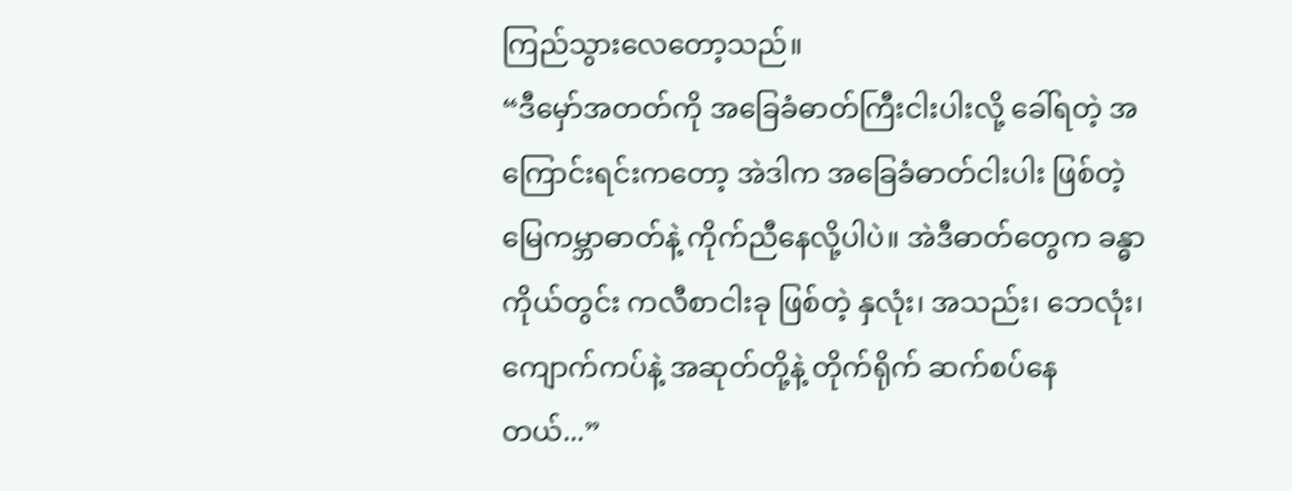ကြည်သွားလေတော့သည်။
“ဒီမှော်အတတ်ကို အခြေခံဓာတ်ကြီးငါးပါးလို့ ခေါ်ရတဲ့ အကြောင်းရင်းကတော့ အဲဒါက အခြေခံဓာတ်ငါးပါး ဖြစ်တဲ့ မြေကမ္ဘာဓာတ်နဲ့ ကိုက်ညီနေလို့ပါပဲ။ အဲဒီဓာတ်တွေက ခန္ဓာကိုယ်တွင်း ကလီစာငါးခု ဖြစ်တဲ့ နှလုံး၊ အသည်း၊ ဘေလုံး၊ ကျောက်ကပ်နဲ့ အဆုတ်တို့နဲ့ တိုက်ရိုက် ဆက်စပ်နေတယ်...”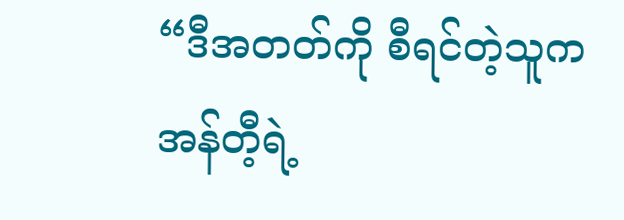“ဒီအတတ်ကို စီရင်တဲ့သူက အန်တီ့ရဲ့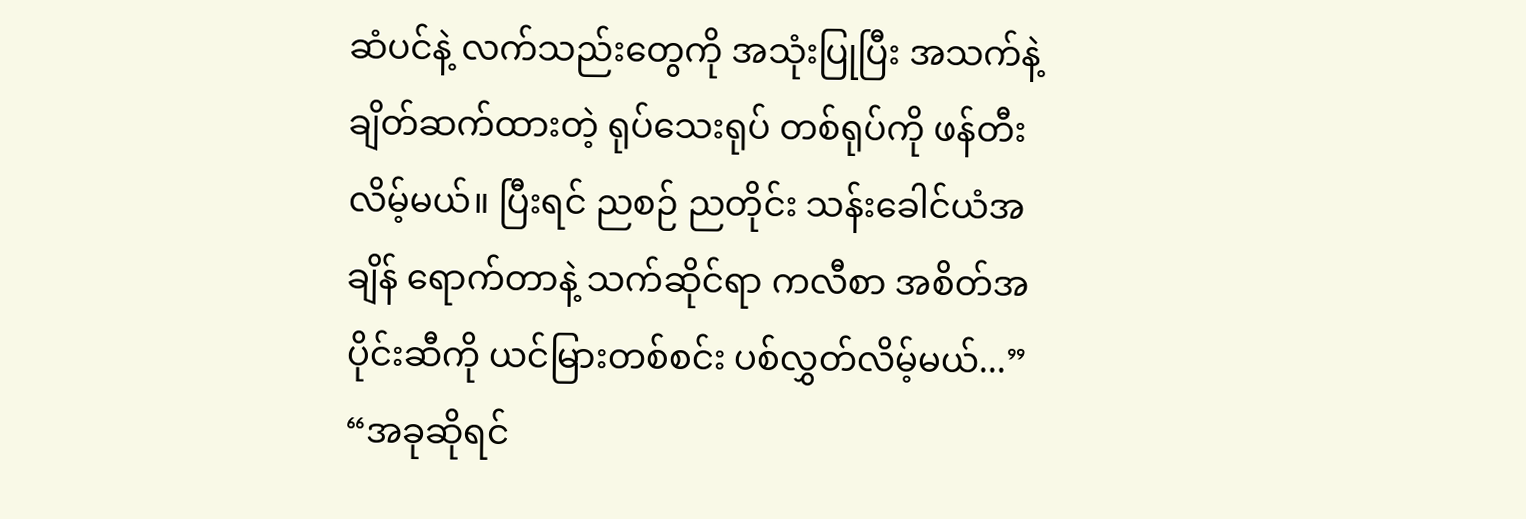ဆံပင်နဲ့ လက်သည်းတွေကို အသုံးပြုပြီး အသက်နဲ့ ချိတ်ဆက်ထားတဲ့ ရုပ်သေးရုပ် တစ်ရုပ်ကို ဖန်တီးလိမ့်မယ်။ ပြီးရင် ညစဉ် ညတိုင်း သန်းခေါင်ယံအချိန် ရောက်တာနဲ့ သက်ဆိုင်ရာ ကလီစာ အစိတ်အပိုင်းဆီကို ယင်မြားတစ်စင်း ပစ်လွှတ်လိမ့်မယ်...”
“အခုဆိုရင်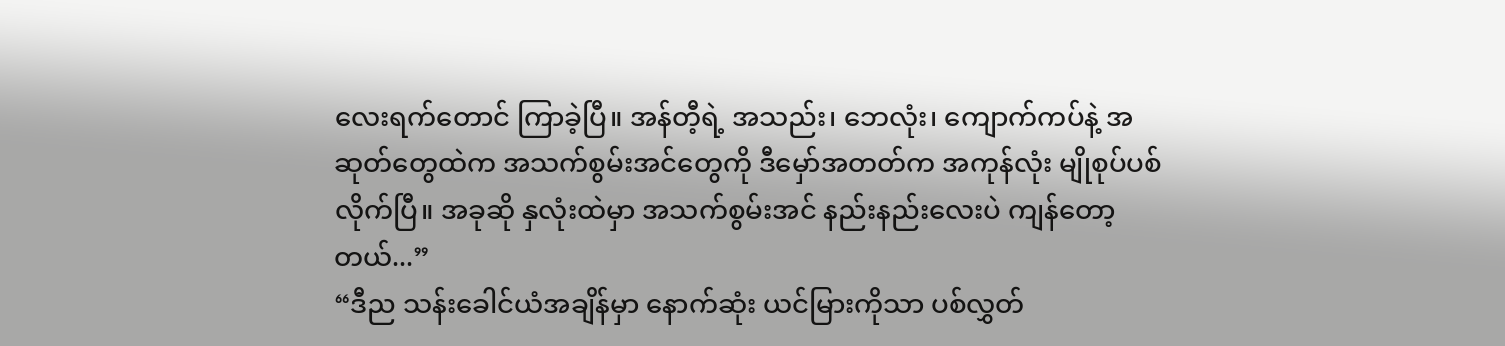လေးရက်တောင် ကြာခဲ့ပြီ။ အန်တီ့ရဲ့ အသည်း၊ ဘေလုံး၊ ကျောက်ကပ်နဲ့ အဆုတ်တွေထဲက အသက်စွမ်းအင်တွေကို ဒီမှော်အတတ်က အကုန်လုံး မျိုစုပ်ပစ်လိုက်ပြီ။ အခုဆို နှလုံးထဲမှာ အသက်စွမ်းအင် နည်းနည်းလေးပဲ ကျန်တော့တယ်...”
“ဒီည သန်းခေါင်ယံအချိန်မှာ နောက်ဆုံး ယင်မြားကိုသာ ပစ်လွှတ်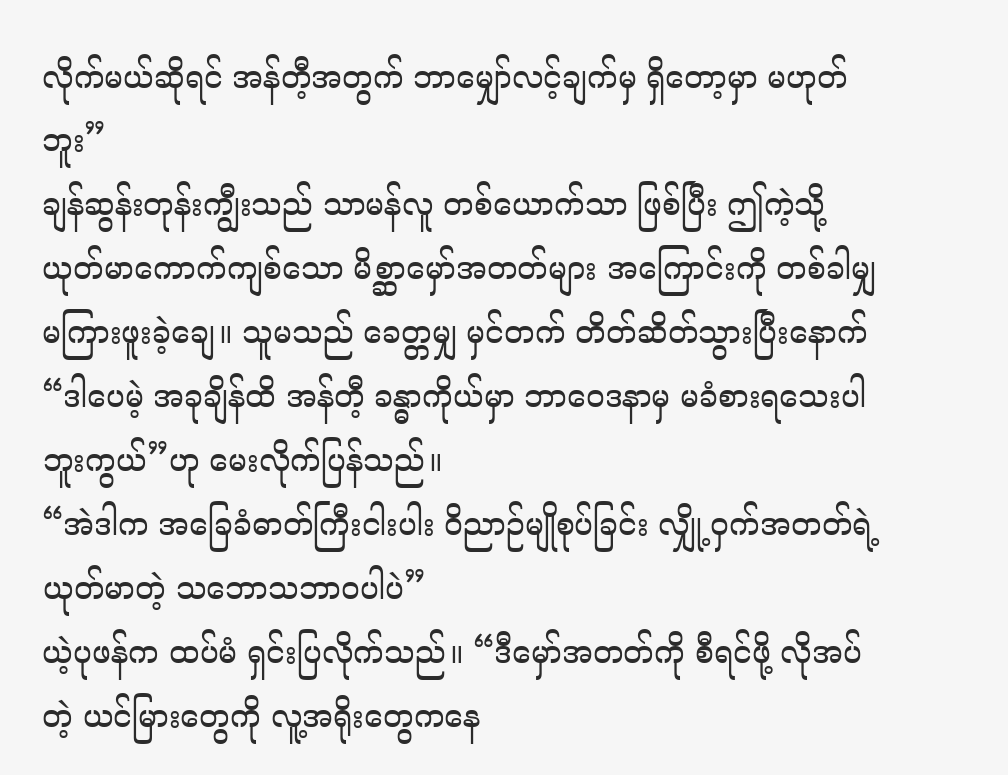လိုက်မယ်ဆိုရင် အန်တီ့အတွက် ဘာမျှော်လင့်ချက်မှ ရှိတော့မှာ မဟုတ်ဘူး”
ချန်ဆွန်းတုန်းကျွီးသည် သာမန်လူ တစ်ယောက်သာ ဖြစ်ပြီး ဤကဲ့သို့ ယုတ်မာကောက်ကျစ်သော မိစ္ဆာမှော်အတတ်များ အကြောင်းကို တစ်ခါမျှ မကြားဖူးခဲ့ချေ။ သူမသည် ခေတ္တမျှ မှင်တက် တိတ်ဆိတ်သွားပြီးနောက် “ဒါပေမဲ့ အခုချိန်ထိ အန်တီ့ ခန္ဓာကိုယ်မှာ ဘာဝေဒနာမှ မခံစားရသေးပါဘူးကွယ်”ဟု မေးလိုက်ပြန်သည်။
“အဲဒါက အခြေခံဓာတ်ကြီးငါးပါး ဝိညာဉ်မျိုစုပ်ခြင်း လျှို့ဝှက်အတတ်ရဲ့ ယုတ်မာတဲ့ သဘောသဘာဝပါပဲ”
ယဲ့ပုဖန်က ထပ်မံ ရှင်းပြလိုက်သည်။ “ဒီမှော်အတတ်ကို စီရင်ဖို့ လိုအပ်တဲ့ ယင်မြားတွေကို လူ့အရိုးတွေကနေ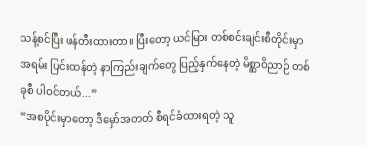သန့်စင်ပြီး ဖန်တီးထားတာ။ ပြီးတော့ ယင်မြား တစ်စင်းချင်းစီတိုင်းမှာ အရမ်း ပြင်းထန်တဲ့ နာကြည်းချက်တွေ ပြည့်နှက်နေတဲ့ မိစ္ဆာဝိညာဉ် တစ်ခုစီ ပါဝင်တယ်...”
“အစပိုင်းမှာတော့ ဒီမှော်အတတ် စီရင်ခံထားရတဲ့ သူ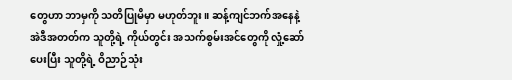တွေဟာ ဘာမှကို သတိပြုမိမှာ မဟုတ်ဘူး။ ဆန့်ကျင်ဘက်အနေနဲ့ အဲဒီအတတ်က သူတို့ရဲ့ ကိုယ်တွင်း အသက်စွမ်းအင်တွေကို လှုံ့ဆော်ပေးပြီး သူတို့ရဲ့ ဝိညာဉ်သုံး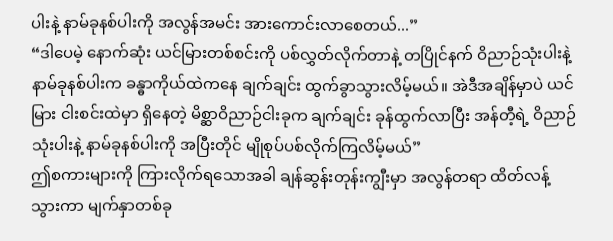ပါးနဲ့ နာမ်ခုနစ်ပါးကို အလွန်အမင်း အားကောင်းလာစေတယ်...”
“ဒါပေမဲ့ နောက်ဆုံး ယင်မြားတစ်စင်းကို ပစ်လွှတ်လိုက်တာနဲ့ တပြိုင်နက် ဝိညာဉ်သုံးပါးနဲ့ နာမ်ခုနစ်ပါးက ခန္ဓာကိုယ်ထဲကနေ ချက်ချင်း ထွက်ခွာသွားလိမ့်မယ်။ အဲဒီအချိန်မှာပဲ ယင်မြား ငါးစင်းထဲမှာ ရှိနေတဲ့ မိစ္ဆာဝိညာဉ်ငါးခုက ချက်ချင်း ခုန်ထွက်လာပြီး အန်တီ့ရဲ့ ဝိညာဉ်သုံးပါးနဲ့ နာမ်ခုနစ်ပါးကို အပြီးတိုင် မျိုစုပ်ပစ်လိုက်ကြလိမ့်မယ်”
ဤစကားများကို ကြားလိုက်ရသောအခါ ချန်ဆွန်းတုန်းကျွီးမှာ အလွန်တရာ ထိတ်လန့်သွားကာ မျက်နှာတစ်ခု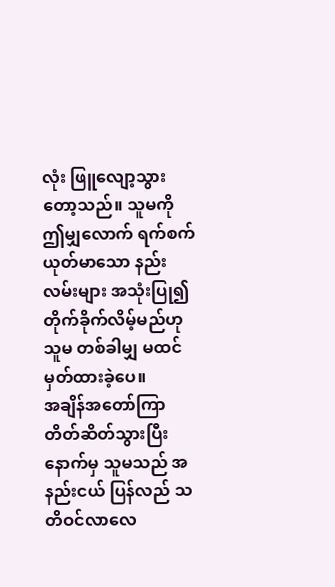လုံး ဖြူလျော့သွားတော့သည်။ သူမကို ဤမျှလောက် ရက်စက်ယုတ်မာသော နည်းလမ်းများ အသုံးပြု၍ တိုက်ခိုက်လိမ့်မည်ဟု သူမ တစ်ခါမျှ မထင်မှတ်ထားခဲ့ပေ။
အချိန်အတော်ကြာ တိတ်ဆိတ်သွားပြီးနောက်မှ သူမသည် အနည်းငယ် ပြန်လည် သတိဝင်လာလေ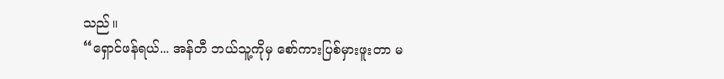သည်။
“ရှောင်ဖန်ရယ်... အန်တီ ဘယ်သူ့ကိုမှ စော်ကားပြစ်မှားဖူးတာ မ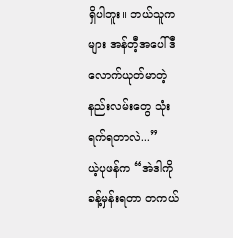ရှိပါဘူး။ ဘယ်သူကများ အန်တီ့အပေါ် ဒီလောက်ယုတ်မာတဲ့ နည်းလမ်းတွေ သုံးရက်ရတာလဲ...”
ယဲ့ပုဖန်က “အဲဒါကို ခန့်မှန်းရတာ တကယ်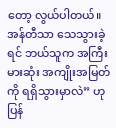တော့ လွယ်ပါတယ်။ အန်တီသာ သေသွားခဲ့ရင် ဘယ်သူက အကြီးမားဆုံး အကျိုးအမြတ်ကို ရရှိသွားမှာလဲ” ဟု ပြန်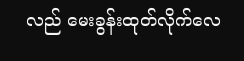လည် မေးခွန်းထုတ်လိုက်လေ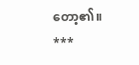တော့၏။
***